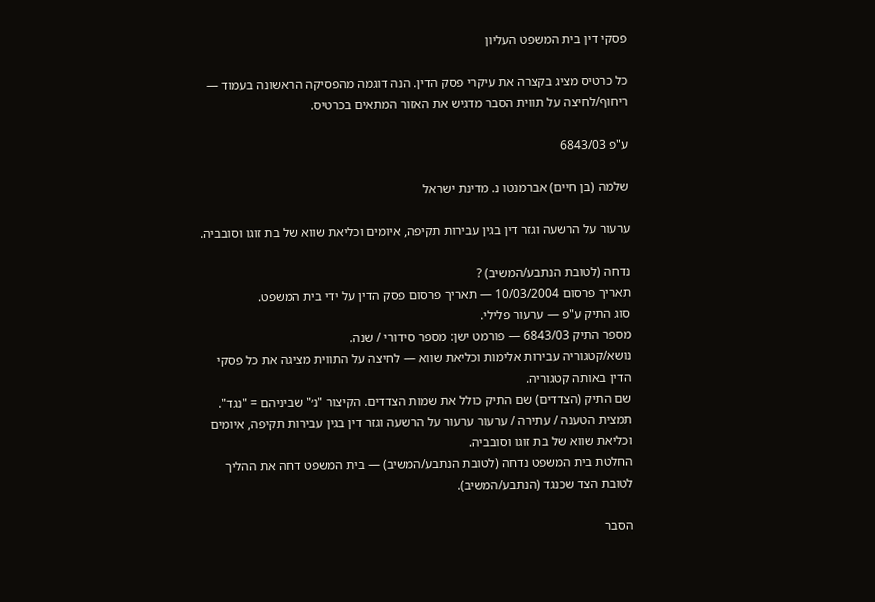פסקי דין בית המשפט העליון

כל כרטיס מציג בקצרה את עיקרי פסק הדין. הנה דוגמה מהפסיקה הראשונה בעמוד — ריחוף/לחיצה על תווית הסבר מדגיש את האזור המתאים בכרטיס.

ע"פ 6843/03

שלמה (בן חיים) אברמנטו נ. מדינת ישראל

ערעור על הרשעה וגזר דין בגין עבירות תקיפה, איומים וכליאת שווא של בת זוגו וסובביה.

נדחה (לטובת הנתבע/המשיב) ?
תאריך פרסום 10/03/2004 — תאריך פרסום פסק הדין על ידי בית המשפט.
סוג התיק ע"פ — ערעור פלילי.
מספר התיק 6843/03 — פורמט ישן: מספר סידורי / שנה.
נושא/קטגוריה עבירות אלימות וכליאת שווא — לחיצה על התווית מציגה את כל פסקי הדין באותה קטגוריה.
שם התיק (הצדדים) שם התיק כולל את שמות הצדדים. הקיצור "נ׳" שביניהם = "נגד".
תמצית הטענה / עתירה / ערעור ערעור על הרשעה וגזר דין בגין עבירות תקיפה, איומים וכליאת שווא של בת זוגו וסובביה.
החלטת בית המשפט נדחה (לטובת הנתבע/המשיב) — בית המשפט דחה את ההליך לטובת הצד שכנגד (הנתבע/המשיב).

הסבר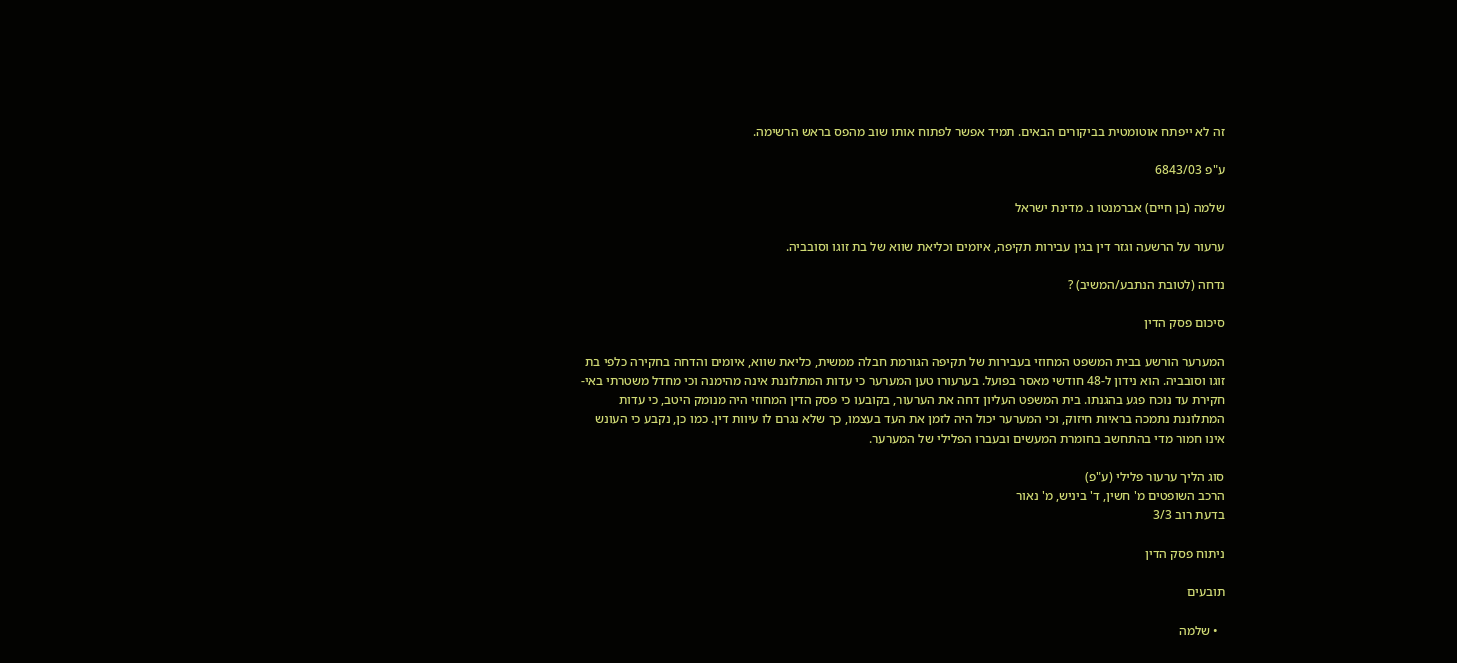זה לא ייפתח אוטומטית בביקורים הבאים. תמיד אפשר לפתוח אותו שוב מהפס בראש הרשימה.

ע"פ 6843/03

שלמה (בן חיים) אברמנטו נ. מדינת ישראל

ערעור על הרשעה וגזר דין בגין עבירות תקיפה, איומים וכליאת שווא של בת זוגו וסובביה.

נדחה (לטובת הנתבע/המשיב) ?

סיכום פסק הדין

המערער הורשע בבית המשפט המחוזי בעבירות של תקיפה הגורמת חבלה ממשית, כליאת שווא, איומים והדחה בחקירה כלפי בת זוגו וסובביה. הוא נידון ל-48 חודשי מאסר בפועל. בערעורו טען המערער כי עדות המתלוננת אינה מהימנה וכי מחדל משטרתי באי-חקירת עד נוכח פגע בהגנתו. בית המשפט העליון דחה את הערעור, בקובעו כי פסק הדין המחוזי היה מנומק היטב, כי עדות המתלוננת נתמכה בראיות חיזוק, וכי המערער יכול היה לזמן את העד בעצמו, כך שלא נגרם לו עיוות דין. כמו כן, נקבע כי העונש אינו חמור מדי בהתחשב בחומרת המעשים ובעברו הפלילי של המערער.

סוג הליך ערעור פלילי (ע"פ)
הרכב השופטים מ' חשין, ד' ביניש, מ' נאור
בדעת רוב 3/3

ניתוח פסק הדין

תובעים

  • שלמה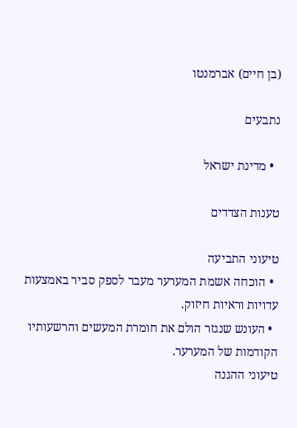(בן חיים) אברמנטו

נתבעים

  • מדינת ישראל

טענות הצדדים

טיעוני התביעה
  • הוכחה אשמת המערער מעבר לספק סביר באמצעות עדויות וראיות חיזוק.
  • העונש שנגזר הולם את חומרת המעשים והרשעותיו הקודמות של המערער.
טיעוני ההגנה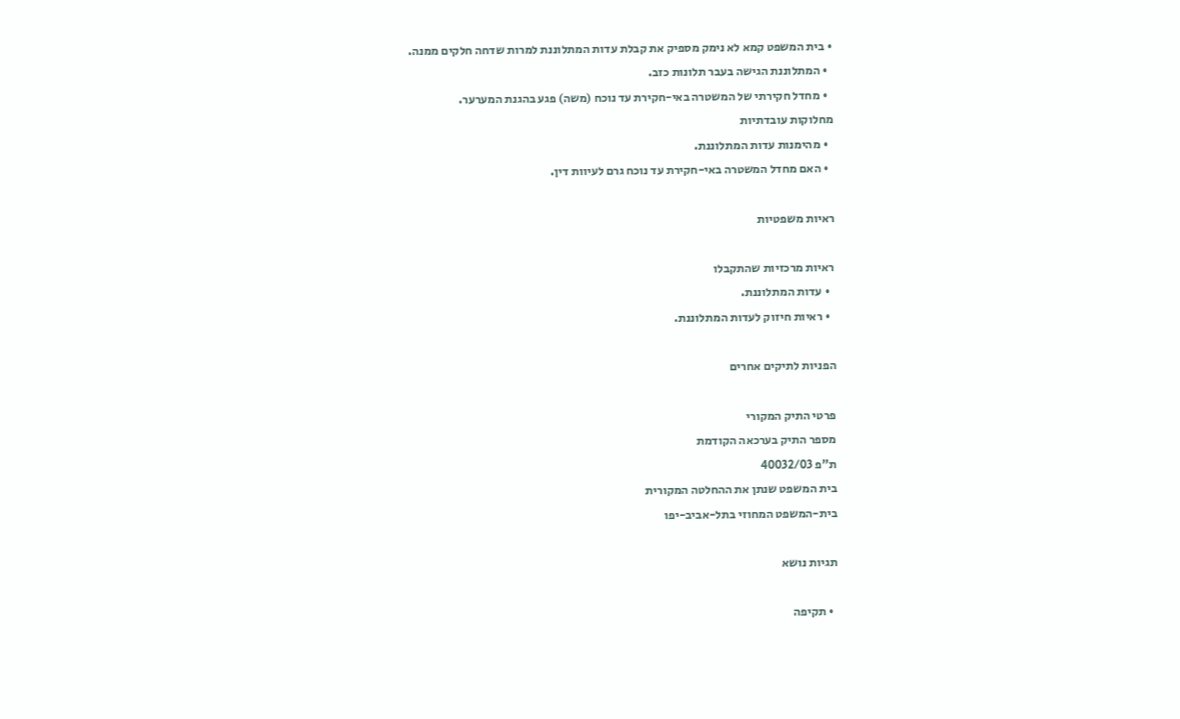• בית המשפט קמא לא נימק מספיק את קבלת עדות המתלוננת למרות שדחה חלקים ממנה.
  • המתלוננת הגישה בעבר תלונות כזב.
  • מחדל חקירתי של המשטרה באי-חקירת עד נוכח (משה) פגע בהגנת המערער.
מחלוקות עובדתיות
  • מהימנות עדות המתלוננת.
  • האם מחדל המשטרה באי-חקירת עד נוכח גרם לעיוות דין.

ראיות משפטיות

ראיות מרכזיות שהתקבלו
  • עדות המתלוננת.
  • ראיות חיזוק לעדות המתלוננת.

הפניות לתיקים אחרים

פרטי התיק המקורי
מספר התיק בערכאה הקודמת
ת"פ 40032/03
בית המשפט שנתן את ההחלטה המקורית
בית-המשפט המחוזי בתל-אביב-יפו

תגיות נושא

  • תקיפה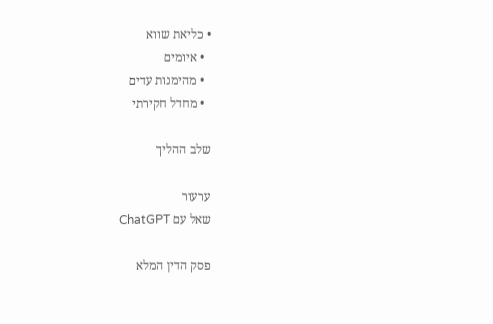• כליאת שווא
  • איומים
  • מהימנות עדים
  • מחדל חקירתי

שלב ההליך

ערעור
שאל עם ChatGPT

פסק הדין המלא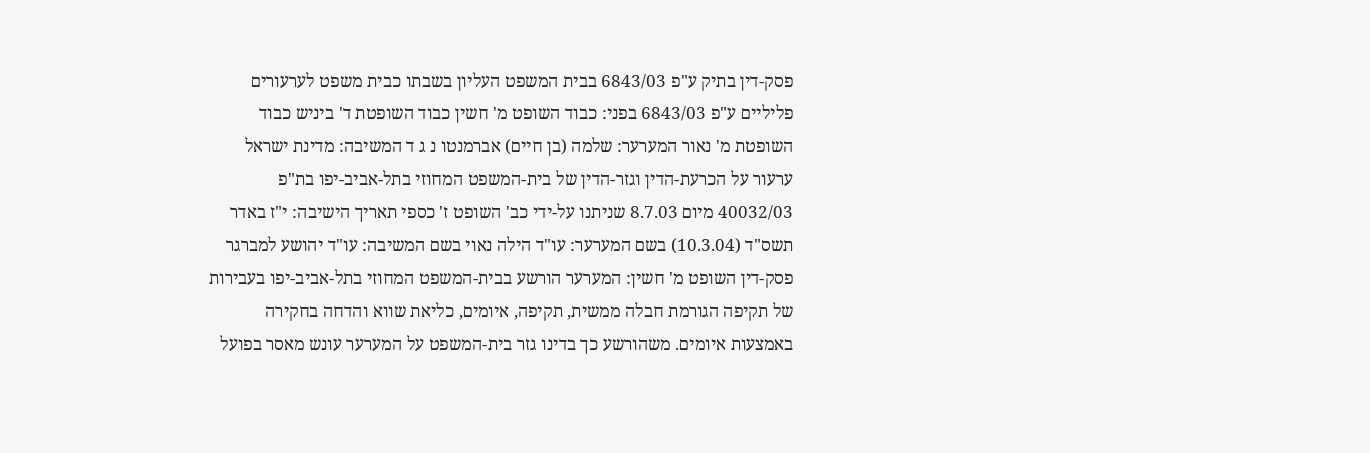פסק-דין בתיק ע"פ 6843/03 בבית המשפט העליון בשבתו כבית משפט לערעורים פליליים ע"פ 6843/03 בפני: כבוד השופט מ' חשין כבוד השופטת ד' ביניש כבוד השופטת מ' נאור המערער: שלמה (בן חיים) אברמנטו נ ג ד המשיבה: מדינת ישראל ערעור על הכרעת-הדין וגזר-הדין של בית-המשפט המחוזי בתל-אביב-יפו בת"פ 40032/03 מיום 8.7.03 שניתנו על-ידי כב' השופט ז' כספי תאריך הישיבה: י"ז באדר תשס"ד (10.3.04) בשם המערער: עו"ד הילה נאוי בשם המשיבה: עו"ד יהושע למברגר פסק-דין השופט מ' חשין: המערער הורשע בבית-המשפט המחוזי בתל-אביב-יפו בעבירות של תקיפה הגורמת חבלה ממשית, תקיפה, איומים, כליאת שווא והדחה בחקירה באמצעות איומים. משהורשע כך בדינו גזר בית-המשפט על המערער עונש מאסר בפועל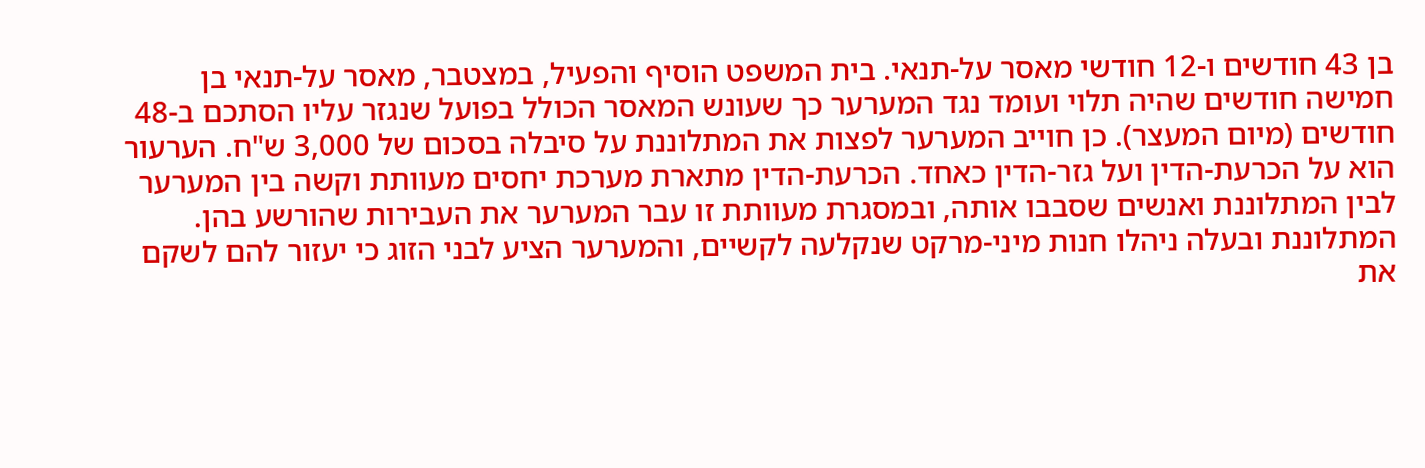בן 43 חודשים ו-12 חודשי מאסר על-תנאי. בית המשפט הוסיף והפעיל, במצטבר, מאסר על-תנאי בן חמישה חודשים שהיה תלוי ועומד נגד המערער כך שעונש המאסר הכולל בפועל שנגזר עליו הסתכם ב-48 חודשים (מיום המעצר). כן חוייב המערער לפצות את המתלוננת על סיבלה בסכום של 3,000 ש"ח. הערעור הוא על הכרעת-הדין ועל גזר-הדין כאחד. הכרעת-הדין מתארת מערכת יחסים מעוותת וקשה בין המערער לבין המתלוננת ואנשים שסבבו אותה, ובמסגרת מעוותת זו עבר המערער את העבירות שהורשע בהן. המתלוננת ובעלה ניהלו חנות מיני-מרקט שנקלעה לקשיים, והמערער הציע לבני הזוג כי יעזור להם לשקם את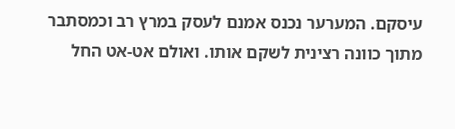עיסקם. המערער נכנס אמנם לעסק במרץ רב וכמסתבר מתוך כוונה רצינית לשקם אותו. ואולם אט-אט החל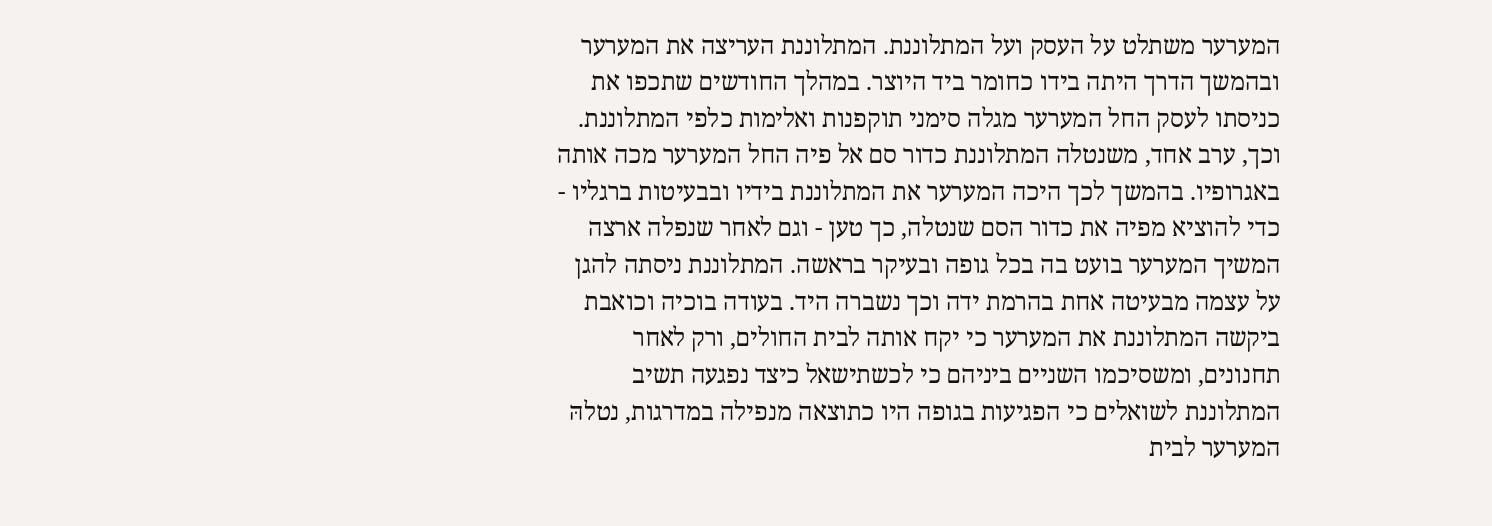המערער משתלט על העסק ועל המתלוננת. המתלוננת העריצה את המערער ובהמשך הדרך היתה בידו כחומר ביד היוצר. במהלך החודשים שתכפו את כניסתו לעסק החל המערער מגלה סימני תוקפנות ואלימות כלפי המתלוננת. וכך, ערב אחד, משנטלה המתלוננת כדור סם אל פיה החל המערער מכה אותה באגרופיו. בהמשך לכך היכה המערער את המתלוננת בידיו ובבעיטות ברגליו - כדי להוציא מפיה את כדור הסם שנטלה, כך טען - וגם לאחר שנפלה ארצה המשיך המערער בועט בה בכל גופה ובעיקר בראשה. המתלוננת ניסתה להגן על עצמה מבעיטה אחת בהרמת ידה וכך נשברה היד. בעודה בוכיה וכואבת ביקשה המתלוננת את המערער כי יקח אותה לבית החולים, ורק לאחר תחנונים, ומשסיכמו השניים ביניהם כי לכשתישאל כיצד נפגעה תשיב המתלוננת לשואלים כי הפגיעות בגופה היו כתוצאה מנפילה במדרגות, נטלהּ המערער לבית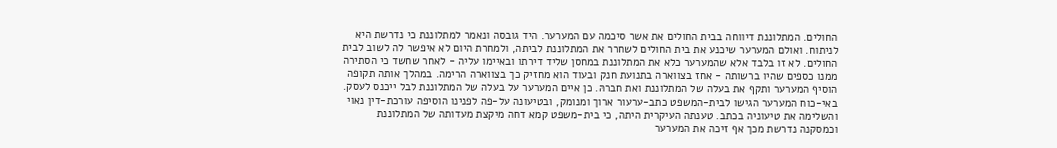החולים. המתלוננת דיווחה בבית החולים את אשר סיכמה עם המערער. היד גובסה ונאמר למתלוננת כי נדרשת היא לניתוח. ואולם המערער שיכנע את בית החולים לשחרר את המתלוננת לביתה, ולמחרת היום לא איפשר לה לשוב לבית החולים. לא זו בלבד אלא שהמערער כלא את המתלוננת במחסן שליד דירתו ובאיימו עליה - לאחר שחשד כי הסתירה ממנו כספים שהיו ברשותה - אחז בצווארה בתנועת חנק ובעוד הוא מחזיק כך בצווארה הרימה. במהלך אותה תקופה הוסיף המערער ותקף את בעלה של המתלוננת ואת חברהּ. כן איים המערער על בעלה של המתלוננת לבל ייכנס לעסק. באי-כוח המערער הגישו לבית-המשפט כתב-ערעור ארוך ומנומק, ובטיעונה על-פה לפנינו הוסיפה עורכת-דין נאוי והשלימה את טיעוניה בכתב. טענתה העיקרית היתה, כי בית-משפט קמא דחה מיקצת מעדותה של המתלוננת וכמסקנה נדרשת מכך אף זיכה את המערער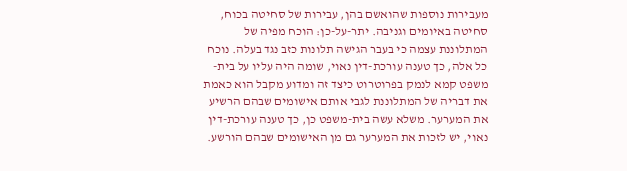מעבירות נוספות שהואשם בהן, עבירות של סחיטה בכוח, סחיטה באיומים וגניבה. יתר-על-כן: הוכח מפיה של המתלוננת עצמה כי בעבר הגישה תלונות כזב נגד בעלה. נוכח כל אלה, כך טענה עורכת-דין נאוי, שומה היה עליו על בית-משפט קמא לנמק בפרוטרוט כיצד זה ומדוע מקבל הוא כאמת את דבריה של המתלוננת לגבי אותם אישומים שבהם הרשיע את המערער. משלא עשה בית-משפט כן, כך טענה עורכת-דין נאוי, יש לזכות את המערער גם מן האישומים שבהם הורשע.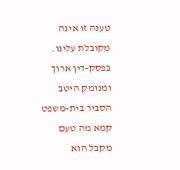טענה זו אינה מקובלת עלינו. בפסק-דין ארוך ומנומק היטב הסביר בית-משפט קמא מה טעם מקבל הוא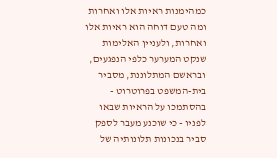כמהימנות ראיות אלו ואחרות ומה טעם דוחה הוא ראיות אלו ואחרות, ולעניין האלימות שנקט המערער כלפי הנפגעים, ובראשם המתלוננת, מסביר בית-המשפט בפרוטרוט - בהסתמכו על הראיות שבאו לפניו - כי שוכנע מעבר לספק סביר בנכונות תלונותיה של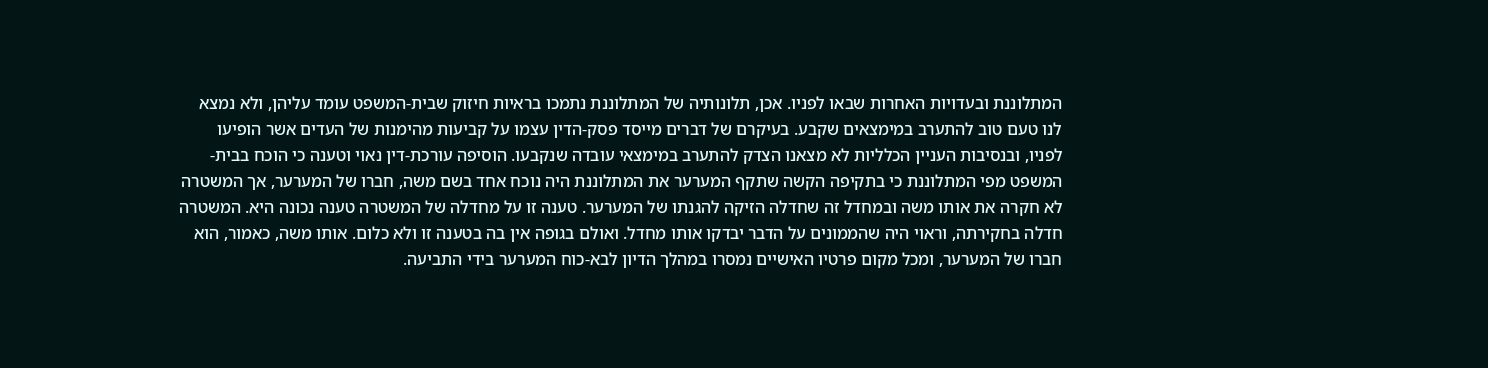המתלוננת ובעדויות האחרות שבאו לפניו. אכן, תלונותיה של המתלוננת נתמכו בראיות חיזוק שבית-המשפט עומד עליהן, ולא נמצא לנו טעם טוב להתערב במימצאים שקבע. בעיקרם של דברים מייסד פסק-הדין עצמו על קביעות מהימנות של העדים אשר הופיעו לפניו, ובנסיבות העניין הכלליות לא מצאנו הצדק להתערב במימצאי עובדה שנקבעו. הוסיפה עורכת-דין נאוי וטענה כי הוכח בבית-המשפט מפי המתלוננת כי בתקיפה הקשה שתקף המערער את המתלוננת היה נוכח אחד בשם משה, חברו של המערער, אך המשטרה לא חקרה את אותו משה ובמחדל זה שחדלה הזיקה להגנתו של המערער. טענה זו על מחדלה של המשטרה טענה נכונה היא. המשטרה חדלה בחקירתה, וראוי היה שהממונים על הדבר יבדקו אותו מחדל. ואולם בגופה אין בה בטענה זו ולא כלום. אותו משה, כאמור, הוא חברו של המערער, ומכל מקום פרטיו האישיים נמסרו במהלך הדיון לבא-כוח המערער בידי התביעה.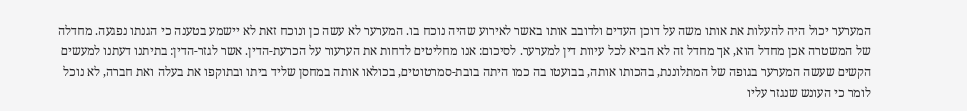המערער יכול היה להעלות את אותו משה על דוכן העדים ולדובב אותו באשר לאירוע שהיה נוכח בו. המערער לא עשה כן ונוכח זאת לא יישמע בטענה כי הגנתו נפגעה. מחדלה של המשטרה אכן מחדל הוא, אך מחדל זה לא הביא לכל עיוות דין למערער. לסיכום: אנו מחליטים לדחות את הערעור על הכרעת-הדין. אשר לגזר-הדין: בתיתנו דעתנו למעשים הקשים שעשה המערער בגופה של המתלוננת, בהכותו אותה, בבועטו בה כמו היתה בובת-סמרטוטים, בכולאו אותה במחסן שליד ביתו ובתוקפו את בעלה ואת חברה, לא נוכל לומר כי העונש שנגזר עליו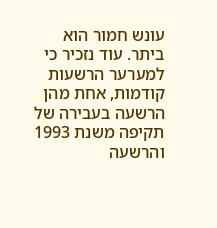עונש חמור הוא ביתר. עוד נזכיר כי למערער הרשעות קודמות, אחת מהן הרשעה בעבירה של תקיפה משנת 1993 והרשעה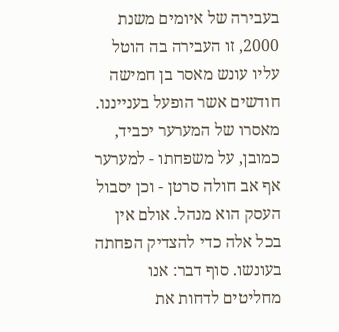בעבירה של איומים משנת 2000, זו העבירה בה הוטל עליו עונש מאסר בן חמישה חודשים אשר הופעל בענייננו. מאסרו של המערער יכביד, כמובן, על משפחתו - למערער אף אב חולה סרטן - וכן יסבול העסק הוא מנהל. אולם אין בכל אלה כדי להצדיק הפחתה בעונשו. סוף דבר: אנו מחליטים לדחות את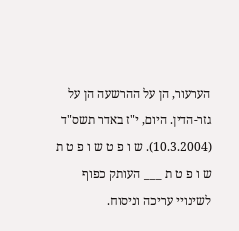הערעור, הן על ההרשעה הן על גזר-הדין. היום, י"ז באדר תשס"ד (10.3.2004). ש ו פ ט ש ו פ ט ת ש ו פ ט ת ___ העותק כפוף לשינויי עריכה וניסוח.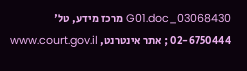03068430_G01.doc מרכז מידע, טל' 02-6750444 ; אתר אינטרנט, www.court.gov.il